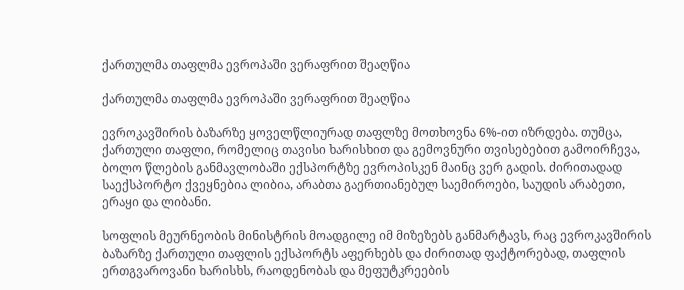ქართულმა თაფლმა ევროპაში ვერაფრით შეაღწია

ქართულმა თაფლმა ევროპაში ვერაფრით შეაღწია

ევროკავშირის ბაზარზე ყოველწლიურად თაფლზე მოთხოვნა 6%-ით იზრდება. თუმცა, ქართული თაფლი, რომელიც თავისი ხარისხით და გემოვნური თვისებებით გამოირჩევა, ბოლო წლების განმავლობაში ექსპორტზე ევროპისკენ მაინც ვერ გადის. ძირითადად საექსპორტო ქვეყნებია ლიბია, არაბთა გაერთიანებულ საემიროები, საუდის არაბეთი, ერაყი და ლიბანი.

სოფლის მეურნეობის მინისტრის მოადგილე იმ მიზეზებს განმარტავს, რაც ევროკავშირის ბაზარზე ქართული თაფლის ექსპორტს აფერხებს და ძირითად ფაქტორებად, თაფლის ერთგვაროვანი ხარისხს, რაოდენობას და მეფუტკრეების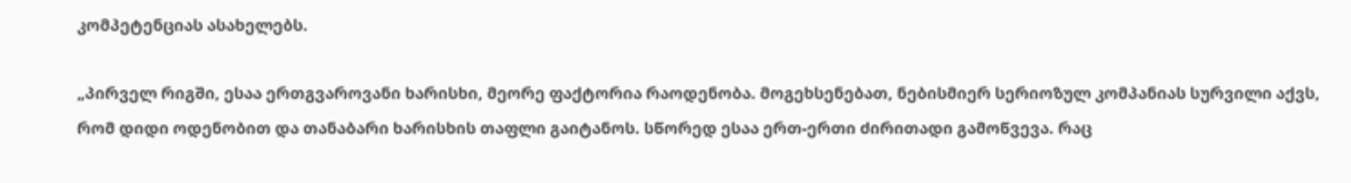კომპეტენციას ასახელებს.

„პირველ რიგში, ესაა ერთგვაროვანი ხარისხი, მეორე ფაქტორია რაოდენობა. მოგეხსენებათ, ნებისმიერ სერიოზულ კომპანიას სურვილი აქვს, რომ დიდი ოდენობით და თანაბარი ხარისხის თაფლი გაიტანოს. სწორედ ესაა ერთ-ერთი ძირითადი გამოწვევა. რაც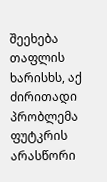შეეხება თაფლის ხარისხს, აქ ძირითადი პრობლემა ფუტკრის არასწორი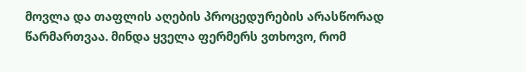მოვლა და თაფლის აღების პროცედურების არასწორად წარმართვაა. მინდა ყველა ფერმერს ვთხოვო, რომ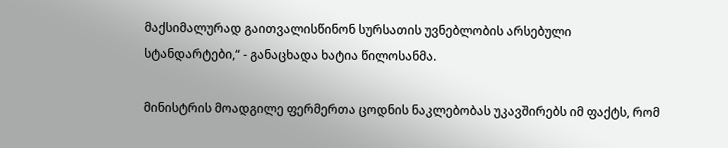მაქსიმალურად გაითვალისწინონ სურსათის უვნებლობის არსებული სტანდარტები,“ - განაცხადა ხატია წილოსანმა.

მინისტრის მოადგილე ფერმერთა ცოდნის ნაკლებობას უკავშირებს იმ ფაქტს, რომ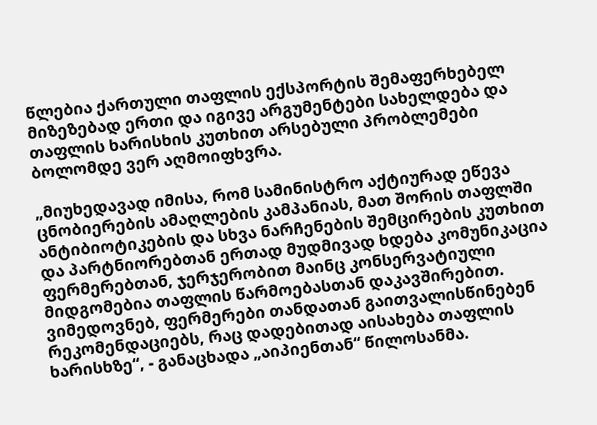წლებია ქართული თაფლის ექსპორტის შემაფერხებელ მიზეზებად ერთი და იგივე არგუმენტები სახელდება და თაფლის ხარისხის კუთხით არსებული პრობლემები ბოლომდე ვერ აღმოიფხვრა.

„მიუხედავად იმისა, რომ სამინისტრო აქტიურად ეწევა ცნობიერების ამაღლების კამპანიას, მათ შორის თაფლში ანტიბიოტიკების და სხვა ნარჩენების შემცირების კუთხით და პარტნიორებთან ერთად მუდმივად ხდება კომუნიკაცია ფერმერებთან, ჯერჯერობით მაინც კონსერვატიული მიდგომებია თაფლის წარმოებასთან დაკავშირებით. ვიმედოვნებ, ფერმერები თანდათან გაითვალისწინებენ რეკომენდაციებს, რაც დადებითად აისახება თაფლის ხარისხზე“, - განაცხადა „აიპიენთან“ წილოსანმა.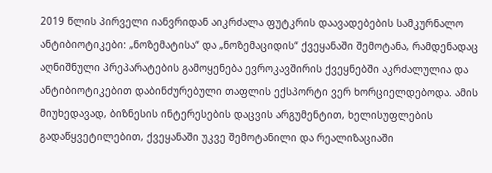2019 წლის პირველი იანვრიდან აიკრძალა ფუტკრის დაავადებების სამკურნალო ანტიბიოტიკები: „ნოზემატისა“ და „ნოზემაციდის“ ქვეყანაში შემოტანა, რამდენადაც აღნიშნული პრეპარატების გამოყენება ევროკავშირის ქვეყნებში აკრძალულია და ანტიბიოტიკებით დაბინძურებული თაფლის ექსპორტი ვერ ხორციელდებოდა. ამის მიუხედავად, ბიზნესის ინტერესების დაცვის არგუმენტით, ხელისუფლების გადაწყვეტილებით, ქვეყანაში უკვე შემოტანილი და რეალიზაციაში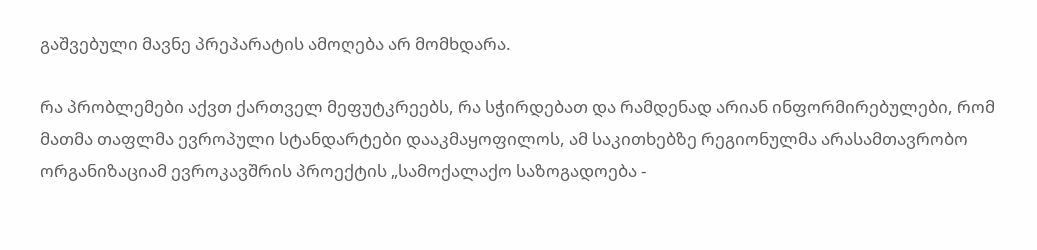გაშვებული მავნე პრეპარატის ამოღება არ მომხდარა.

რა პრობლემები აქვთ ქართველ მეფუტკრეებს, რა სჭირდებათ და რამდენად არიან ინფორმირებულები, რომ მათმა თაფლმა ევროპული სტანდარტები დააკმაყოფილოს, ამ საკითხებზე რეგიონულმა არასამთავრობო ორგანიზაციამ ევროკავშრის პროექტის „სამოქალაქო საზოგადოება -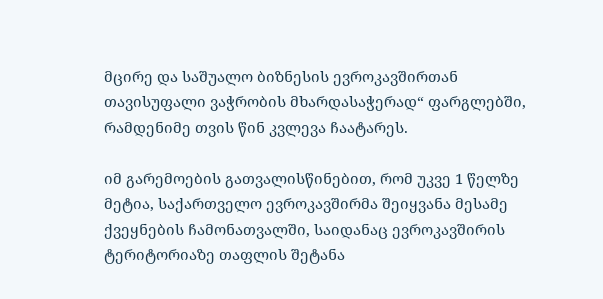მცირე და საშუალო ბიზნესის ევროკავშირთან თავისუფალი ვაჭრობის მხარდასაჭერად“ ფარგლებში, რამდენიმე თვის წინ კვლევა ჩაატარეს.

იმ გარემოების გათვალისწინებით, რომ უკვე 1 წელზე მეტია, საქართველო ევროკავშირმა შეიყვანა მესამე ქვეყნების ჩამონათვალში, საიდანაც ევროკავშირის ტერიტორიაზე თაფლის შეტანა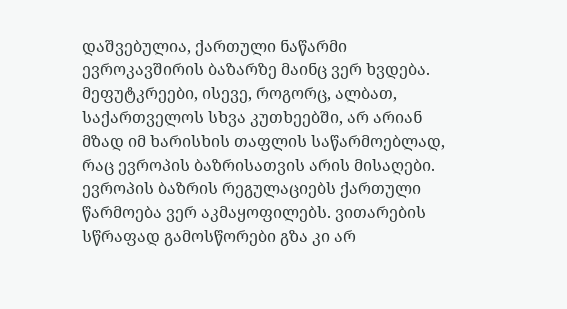დაშვებულია, ქართული ნაწარმი ევროკავშირის ბაზარზე მაინც ვერ ხვდება. მეფუტკრეები, ისევე, როგორც, ალბათ, საქართველოს სხვა კუთხეებში, არ არიან მზად იმ ხარისხის თაფლის საწარმოებლად, რაც ევროპის ბაზრისათვის არის მისაღები. ევროპის ბაზრის რეგულაციებს ქართული წარმოება ვერ აკმაყოფილებს. ვითარების სწრაფად გამოსწორები გზა კი არ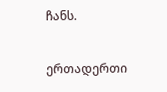ჩანს.

ერთადერთი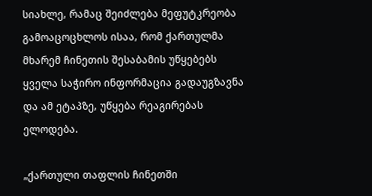სიახლე, რამაც შეიძლება მეფუტკრეობა გამოაცოცხლოს ისაა, რომ ქართულმა მხარემ ჩინეთის შესაბამის უწყებებს ყველა საჭირო ინფორმაცია გადაუგზავნა და ამ ეტაპზე, უწყება რეაგირებას ელოდება.

„ქართული თაფლის ჩინეთში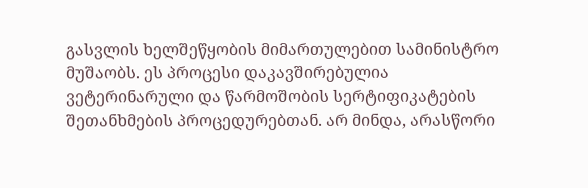გასვლის ხელშეწყობის მიმართულებით სამინისტრო მუშაობს. ეს პროცესი დაკავშირებულია ვეტერინარული და წარმოშობის სერტიფიკატების შეთანხმების პროცედურებთან. არ მინდა, არასწორი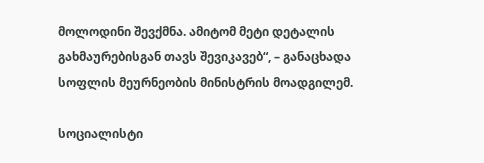მოლოდინი შევქმნა. ამიტომ მეტი დეტალის გახმაურებისგან თავს შევიკავებ“, – განაცხადა სოფლის მეურნეობის მინისტრის მოადგილემ.

სოციალისტი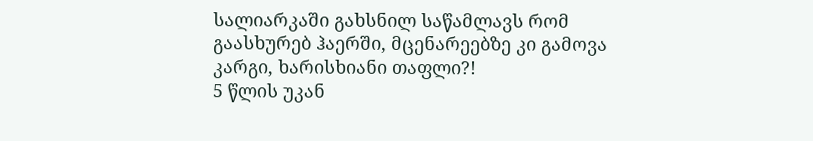სალიარკაში გახსნილ საწამლავს რომ გაასხურებ ჰაერში, მცენარეებზე კი გამოვა კარგი, ხარისხიანი თაფლი?!
5 წლის უკან